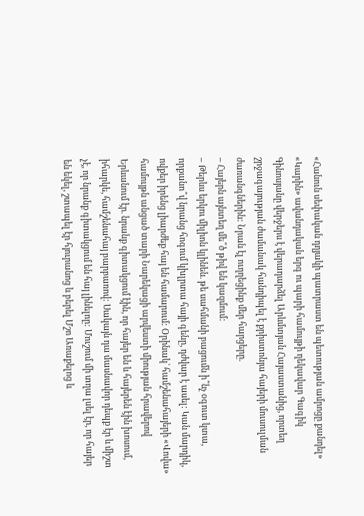«Հանուն սեփական դղյակի պատրաստ են պետության ամրոցը քանդել»
«Կարին» ավանդական երգ ու պարի համույթի ղեկավար Գագիկ Գինոսյանը վերջերս է վերադարձել Արևմտյան Հայաստանից, որտեղ շրջագայության ժամանակ հանդիպել է քրիստոնյա հայերի մուսուլման ժառանգներին: Նրան էլ ուղղեցինք մեր հարցերը.
– Հայերն այնտեղ մե՞ծ թիվ են կազմում:
– Թերևս երկու միլիոն կլինեն. թե սահմանի բացումն ի՞նչ օգուտ կտա, որքանո՞վ նրանց հոգում կխլրտա հայի գենը, դժվար է ասել: Կան մարդիկ, ովքեր իրենց լիարժեք հայ են համարում: Օրինակ` համշենահայերի «Վովա» համույթն անցած տարի Նարեկացի արվեստի միության հրավերով Երևանում էր. նրանք գիտակցում էին, որ հայեր են և հայերեն էին խոսում, իհարկե, համշենահայ բարբառով: Սակայն դա մասնավոր դեպք էր և միշտ չէ, որ նրանք գիտակցում են հայ լինելոը: Մուշում մի տղա լսել էր, որ հայեր են եկել, շտապել էր հյուրանոց և բերել Մշո Առաքելոց և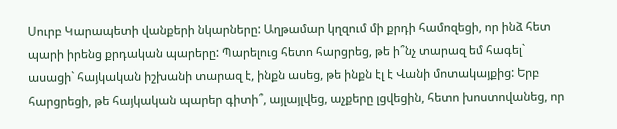Սուրբ Կարապետի վանքերի նկարները: Աղթամար կղզում մի քրդի համոզեցի, որ ինձ հետ պարի իրենց քրդական պարերը: Պարելուց հետո հարցրեց, թե ի՞նչ տարազ եմ հագել` ասացի` հայկական իշխանի տարազ է, ինքն ասեց, թե ինքն էլ է Վանի մոտակայքից: Երբ հարցրեցի, թե հայկական պարեր գիտի՞, այլայլվեց, աչքերը լցվեցին, հետո խոստովանեց, որ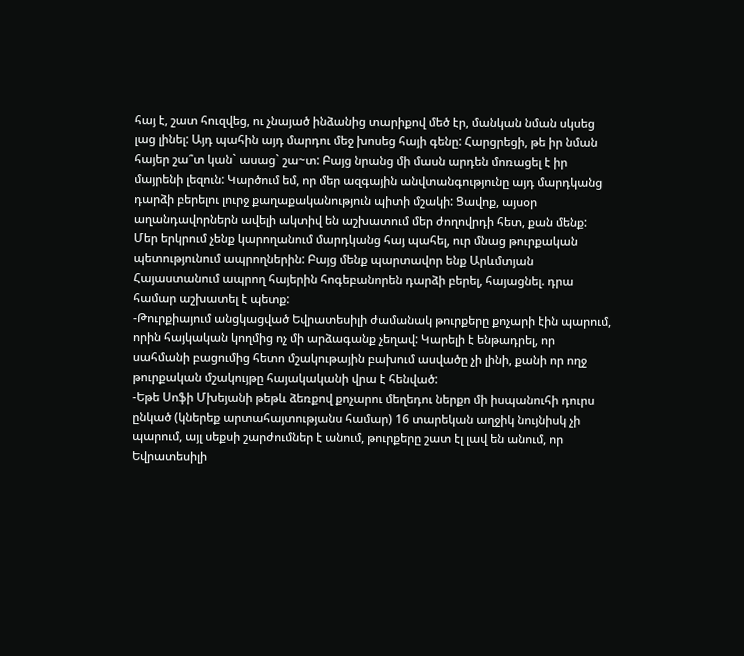հայ է, շատ հուզվեց, ու չնայած ինձանից տարիքով մեծ էր, մանկան նման սկսեց լաց լինել: Այդ պահին այդ մարդու մեջ խոսեց հայի գենը: Հարցրեցի, թե իր նման հայեր շա՞տ կան` ասաց` շա~տ: Բայց նրանց մի մասն արդեն մոռացել է իր մայրենի լեզուն: Կարծում եմ, որ մեր ազգային անվտանգությունը այդ մարդկանց դարձի բերելու լուրջ քաղաքականություն պիտի մշակի: Ցավոք, այսօր աղանդավորներն ավելի ակտիվ են աշխատում մեր ժողովրդի հետ, քան մենք: Մեր երկրում չենք կարողանում մարդկանց հայ պահել, ուր մնաց թուրքական պետությունում ապրողներին: Բայց մենք պարտավոր ենք Արևմտյան Հայաստանում ապրող հայերին հոգեբանորեն դարձի բերել, հայացնել. դրա համար աշխատել է պետք:
-Թուրքիայում անցկացված Եվրատեսիլի ժամանակ թուրքերը քոչարի էին պարում, որին հայկական կողմից ոչ մի արձագանք չեղավ: Կարելի է ենթադրել, որ սահմանի բացումից հետո մշակութային բախում ասվածը չի լինի, քանի որ ողջ թուրքական մշակույթը հայակականի վրա է հենված:
-Եթե Սոֆի Մխեյանի թեթև ձեռքով քոչարու մեղեդու ներքո մի իսպանուհի դուրս ընկած (կներեք արտահայտությանս համար) 16 տարեկան աղջիկ նույնիսկ չի պարում, այլ սեքսի շարժումներ է անում, թուրքերը շատ էլ լավ են անում, որ Եվրատեսիլի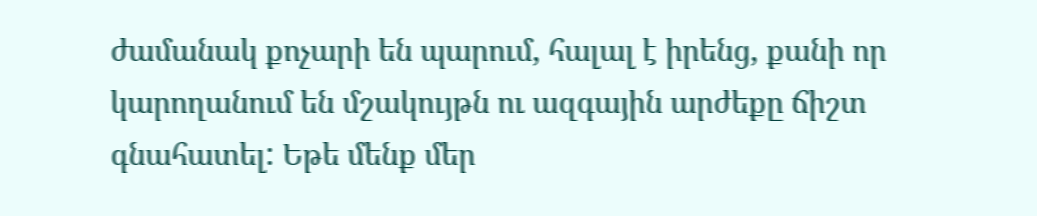ժամանակ քոչարի են պարում, հալալ է իրենց, քանի որ կարողանում են մշակույթն ու ազգային արժեքը ճիշտ գնահատել: Եթե մենք մեր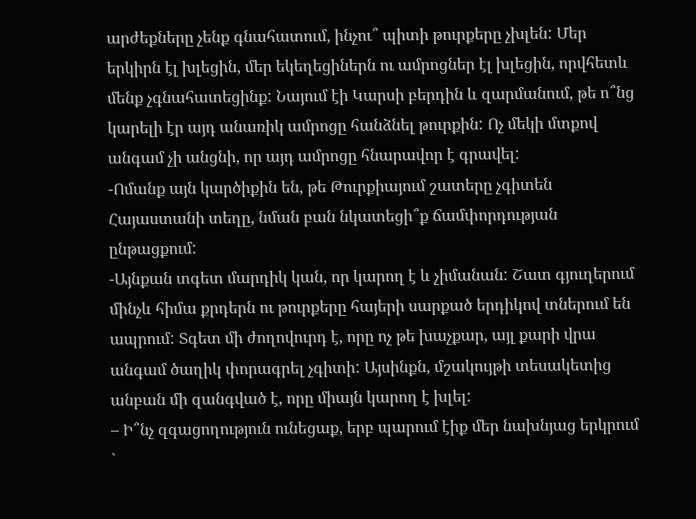արժեքները չենք գնահատում, ինչու՞ պիտի թուրքերը չխլեն: Մեր երկիրն էլ խլեցին, մեր եկեղեցիներն ու ամրոցներ էլ խլեցին, որվհետև մենք չգնահատեցինք: Նայում էի Կարսի բերդին և զարմանում, թե ո՞նց կարելի էր այդ անառիկ ամրոցը հանձնել թուրքին: Ոչ մեկի մտքով անգամ չի անցնի, որ այդ ամրոցը հնարավոր է գրավել:
-Ոմանք այն կարծիքին են, թե Թուրքիայում շատերը չգիտեն Հայաստանի տեղը, նման բան նկատեցի՞ք ճամփորդության ընթացքում:
-Այնքան տգետ մարդիկ կան, որ կարող է և չիմանան: Շատ գյուղերում մինչև հիմա քրդերն ու թուրքերը հայերի սարքած երդիկով տներում են ապրում: Տգետ մի ժողովուրդ է, որը ոչ թե խաչքար, այլ քարի վրա անգամ ծաղիկ փորագրել չգիտի: Այսինքն, մշակույթի տեսակետից անբան մի զանգված է, որը միայն կարող է խլել:
– Ի՞նչ զգացողություն ունեցաք, երբ պարում էիք մեր նախնյաց երկրում `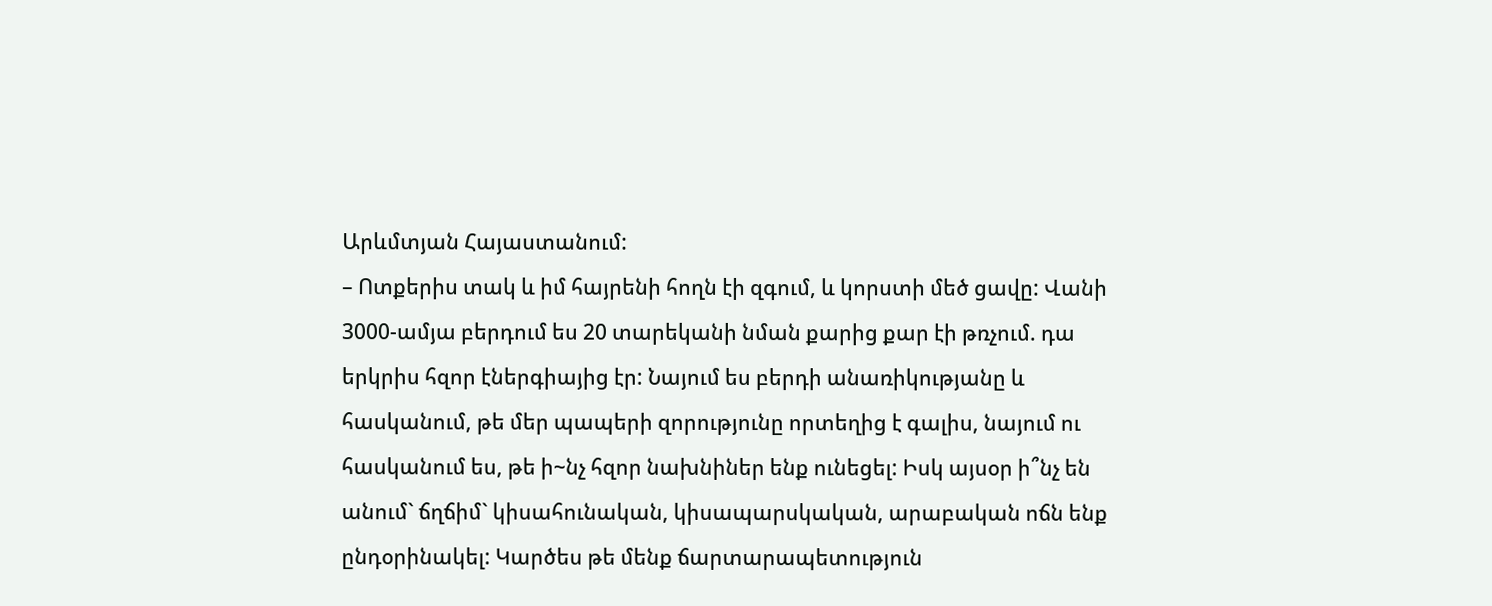Արևմտյան Հայաստանում:
– Ոտքերիս տակ և իմ հայրենի հողն էի զգում, և կորստի մեծ ցավը: Վանի 3000-ամյա բերդում ես 20 տարեկանի նման քարից քար էի թռչում. դա երկրիս հզոր էներգիայից էր: Նայում ես բերդի անառիկությանը և հասկանում, թե մեր պապերի զորությունը որտեղից է գալիս, նայում ու հասկանում ես, թե ի~նչ հզոր նախնիներ ենք ունեցել: Իսկ այսօր ի՞նչ են անում` ճղճիմ` կիսահունական, կիսապարսկական, արաբական ոճն ենք ընդօրինակել: Կարծես թե մենք ճարտարապետություն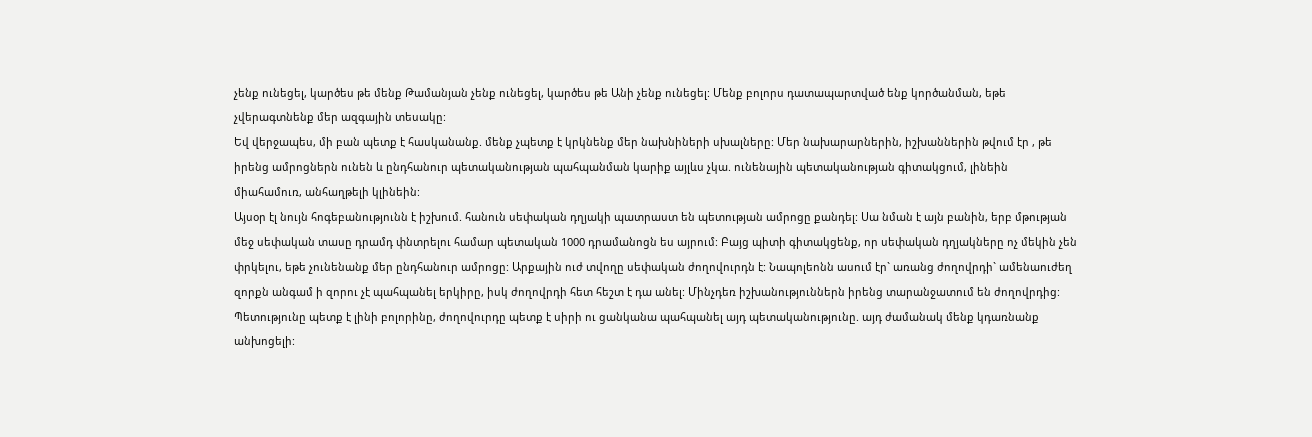չենք ունեցել, կարծես թե մենք Թամանյան չենք ունեցել, կարծես թե Անի չենք ունեցել: Մենք բոլորս դատապարտված ենք կործանման, եթե չվերագտնենք մեր ազգային տեսակը:
Եվ վերջապես, մի բան պետք է հասկանանք. մենք չպետք է կրկնենք մեր նախնիների սխալները: Մեր նախարարներին, իշխաններին թվում էր , թե իրենց ամրոցներն ունեն և ընդհանուր պետականության պահպանման կարիք այլևս չկա. ունենային պետականության գիտակցում, լինեին միահամուռ, անհաղթելի կլինեին:
Այսօր էլ նույն հոգեբանությունն է իշխում. հանուն սեփական դղյակի պատրաստ են պետության ամրոցը քանդել: Սա նման է այն բանին, երբ մթության մեջ սեփական տասը դրամդ փնտրելու համար պետական 1000 դրամանոցն ես այրում: Բայց պիտի գիտակցենք, որ սեփական դղյակները ոչ մեկին չեն փրկելու, եթե չունենանք մեր ընդհանուր ամրոցը: Արքային ուժ տվողը սեփական ժողովուրդն է: Նապոլեոնն ասում էր` առանց ժողովրդի` ամենաուժեղ զորքն անգամ ի զորու չէ պահպանել երկիրը, իսկ ժողովրդի հետ հեշտ է դա անել: Մինչդեռ իշխանություններն իրենց տարանջատում են ժողովրդից: Պետությունը պետք է լինի բոլորինը, ժողովուրդը պետք է սիրի ու ցանկանա պահպանել այդ պետականությունը. այդ ժամանակ մենք կդառնանք անխոցելի: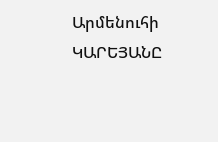Արմենուհի ԿԱՐԵՅԱՆԸ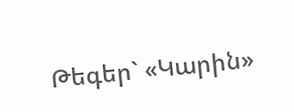Թեգեր` «Կարին»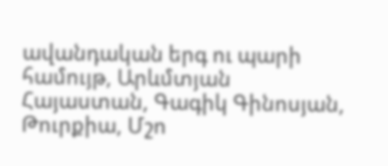ավանդական երգ ու պարի համույթ, Արևմտյան Հայաստան, Գագիկ Գինոսյան, Թուրքիա, Մշո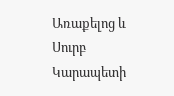Առաքելոց և Սուրբ Կարապետի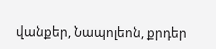վանքեր, Նապոլեոն, քրդեր